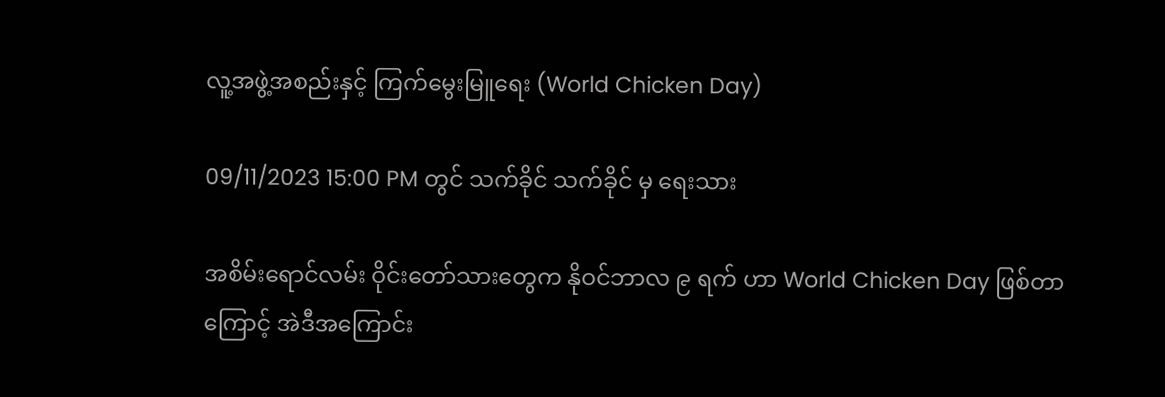လူ့အဖွဲ့အစည်းနှင့် ကြက်မွေးမြူရေး (World Chicken Day)

09/11/2023 15:00 PM တွင် သက်ခိုင် သက်ခိုင် မှ ရေးသား

အစိမ်းရောင်လမ်း ဝိုင်းတော်သားတွေက နိုဝင်ဘာလ ၉ ရက် ဟာ World Chicken Day ဖြစ်တာကြောင့် အဲဒီအကြောင်း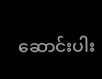ဆောင်းပါး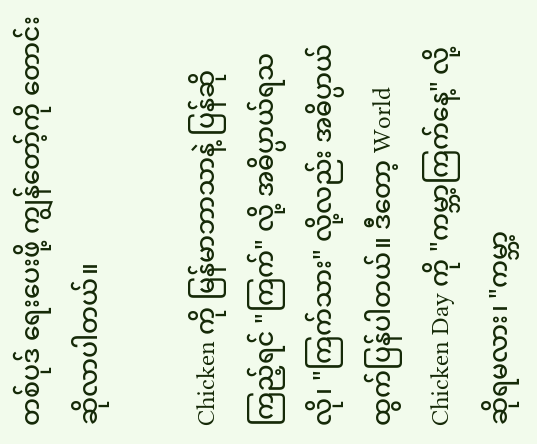တစ်ပုဒ် ရေးပေးဖို့ ကျွန်တော့်ကို တောင်းဆိုလာပါတယ်။

Chicken ကို မြန်မာဘာသာနဲ့ ပြန်ဆိုကြည့်ရင် "ကြက်" လို့ အဓိပ္ပာယ်ရသလို၊ "ကြက်သား" လို့လည်း အဓိပ္ပာယ် ထွက်ပြန်ပါတယ်။ ဒီတော့ World Chicken Day ကို "ကမ္ဘာ့ကြက်နေ့" လို့ ဆိုရမလား၊ "ကမ္ဘာ့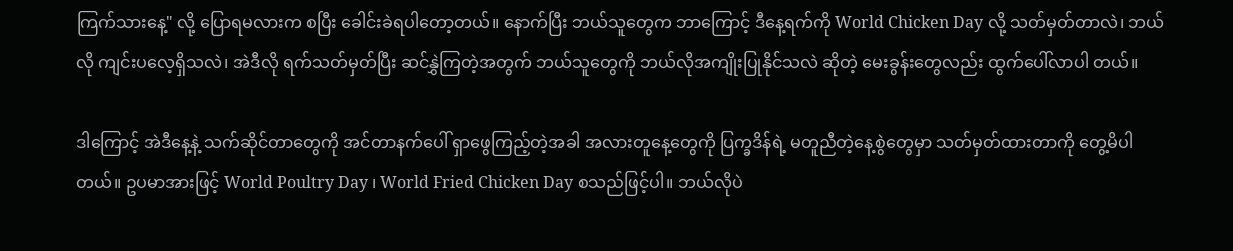ကြက်သားနေ့" လို့ ပြောရမလားက စပြီး ခေါင်းခဲရပါတော့တယ်။ နောက်ပြီး ဘယ်သူတွေက ဘာကြောင့် ဒီနေ့ရက်ကို World Chicken Day လို့ သတ်မှတ်တာလဲ၊ ဘယ်လို ကျင်းပလေ့ရှိသလဲ၊ အဲဒီလို ရက်သတ်မှတ်ပြီး ဆင်နွှဲကြတဲ့အတွက် ဘယ်သူတွေကို ဘယ်လိုအကျိုးပြုနိုင်သလဲ ဆိုတဲ့ မေးခွန်းတွေလည်း ထွက်ပေါ်လာပါ တယ်။

ဒါကြောင့် အဲဒီနေ့နဲ့ သက်ဆိုင်တာတွေကို အင်တာနက်ပေါ် ရှာဖွေကြည့်တဲ့အခါ အလားတူနေ့တွေကို ပြက္ခဒိန်ရဲ့ မတူညီတဲ့နေ့စွဲတွေမှာ သတ်မှတ်ထားတာကို တွေ့မိပါတယ်။ ဥပမာအားဖြင့် World Poultry Day ၊ World Fried Chicken Day စသည်ဖြင့်ပါ။ ဘယ်လိုပဲ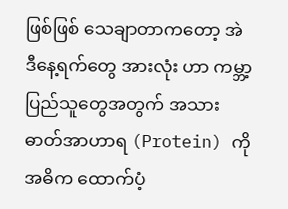ဖြစ်ဖြစ် သေချာတာကတော့ အဲဒီနေ့ရက်တွေ အားလုံး ဟာ ကမ္ဘာ့ပြည်သူတွေအတွက် အသားဓာတ်အာဟာရ (Protein) ကို အဓိက ထောက်ပံ့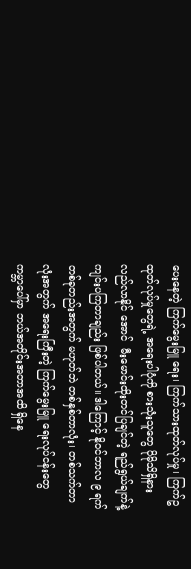ပေးနေတဲ့ ကြက်မွေးမြူ ရေး၊ ကြက်သားထုတ်လုပ်မှု၊ ကြက်ဥထုတ်လုပ်မှုတွေရဲ့ အရေးပါပုံကို စားသုံးသူတွေ ပိုမိုသိရှိနားလည်လာနိုင် အောင်  မီးမောင်းထိုးတင်ပြချင်တဲ့ ရည်ရွယ်ချက်နဲ့ ကျင်းပကြတာချည်း ဖြစ်ပါတယ်။ ဒါကြောင့် နိုဝင်ဘာလ ၉ ရက် တစ်ခုတည်းအတွက် မဟုတ်ဘဲ တစ်နှစ်တာလုံး၊ တစ်သက်တာလုံးအတွက် အရေးကြီးတဲ့ ကြက်မွေးမြူ ရေးလုပ်ငန်းတွေ ကမ္ဘာပေါ်မှာ ဘယ်အတိုင်းအတာအထိ ရှိနေ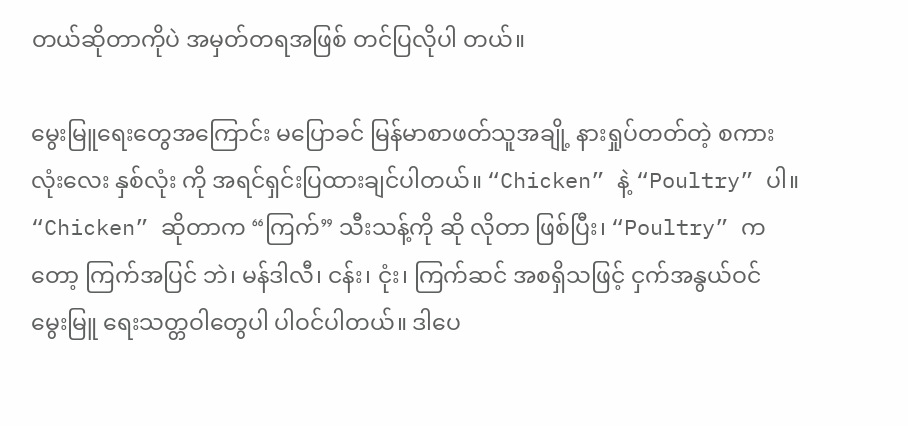တယ်ဆိုတာကိုပဲ အမှတ်တရအဖြစ် တင်ပြလိုပါ တယ်။

မွေးမြူရေးတွေအကြောင်း မပြောခင် မြန်မာစာဖတ်သူအချို့ နားရှုပ်တတ်တဲ့ စကားလုံးလေး နှစ်လုံး ကို အရင်ရှင်းပြထားချင်ပါတယ်။ “Chicken” နဲ့ “Poultry” ပါ။ “Chicken” ဆိုတာက “ကြက်” သီးသန့်ကို ဆို လိုတာ ဖြစ်ပြီး၊ “Poultry” ကတော့ ကြက်အပြင် ဘဲ၊ မန်ဒါလီ၊ ငန်း၊ ငုံး၊ ကြက်ဆင် အစရှိသဖြင့် ငှက်အနွယ်ဝင် မွေးမြူ ရေးသတ္တဝါတွေပါ ပါဝင်ပါတယ်။ ဒါပေ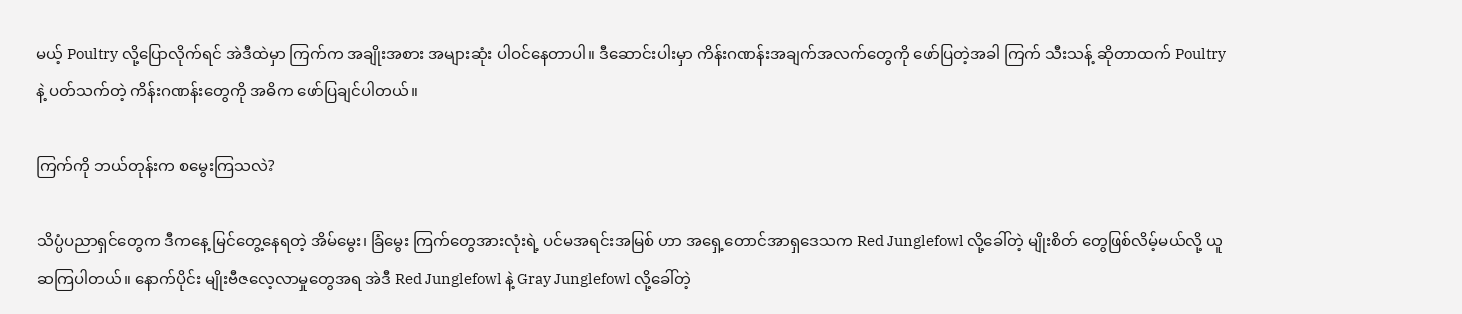မယ့် Poultry လို့ပြောလိုက်ရင် အဲဒီထဲမှာ ကြက်က အချိုးအစား အများဆုံး ပါဝင်နေတာပါ။ ဒီဆောင်းပါးမှာ ကိန်းဂဏန်းအချက်အလက်တွေကို ဖော်ပြတဲ့အခါ ကြက် သီးသန့် ဆိုတာထက် Poultry နဲ့ ပတ်သက်တဲ့ ကိန်းဂဏန်းတွေကို အဓိက ဖော်ပြချင်ပါတယ်။

ကြက်ကို ဘယ်တုန်းက စမွေးကြသလဲ?

သိပ္ပံပညာရှင်တွေက ဒီကနေ့ မြင်တွေ့နေရတဲ့ အိမ်မွေး၊ ခြံမွေး ကြက်တွေအားလုံးရဲ့ ပင်မအရင်းအမြစ် ဟာ အရှေ့တောင်အာရှဒေသက Red Junglefowl လို့ခေါ်တဲ့ မျိုးစိတ် တွေဖြစ်လိမ့်မယ်လို့ ယူဆကြပါတယ်။ နောက်ပိုင်း မျိုးဗီဇလေ့လာမှုတွေအရ အဲဒီ Red Junglefowl နဲ့ Gray Junglefowl လို့ခေါ်တဲ့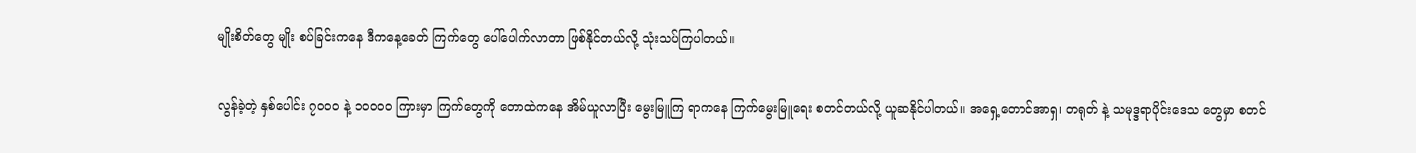မျိုးစိတ်တွေ မျိုး စပ်ခြင်းကနေ ဒီကနေ့ခေတ် ကြက်တွေ ပေါ်ပေါက်လာတာ ဖြစ်နိုင်တယ်လို့ သုံးသပ်ကြပါတယ်။

လွန်ခဲ့တဲ့ နှစ်ပေါင်း ၇၀၀၀ နဲ့ ၁၀၀၀၀ ကြားမှာ ကြက်တွေကို တောထဲကနေ အိမ်ယူလာပြီး မွေးမြူကြ ရာကနေ ကြက်မွေးမြူရေး စတင်တယ်လို့ ယူဆနိုင်ပါတယ်။ အရှေ့တောင်အာရှ၊ တရုတ် နဲ့ သမုဒ္ဒရာပိုင်းဒေသ တွေမှာ စတင်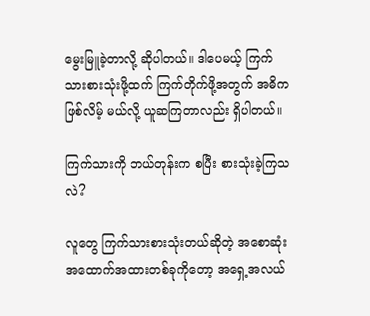မွေးမြူခဲ့တာလို့ ဆိုပါတယ်။ ဒါပေမယ့် ကြက်သားစားသုံးဖို့ထက် ကြက်တိုက်ဖို့အတွက် အဓိက ဖြစ်လိမ့် မယ်လို့ ယူဆကြတာလည်း ရှိပါတယ်။

ကြက်သားကို ဘယ်တုန်းက စပြီး စားသုံးခဲ့ကြသလဲ?

လူတွေ ကြက်သားစားသုံးတယ်ဆိုတဲ့ အစောဆုံးအထောက်အထားတစ်ခုကိုတော့ အ‌ရှေ့အလယ်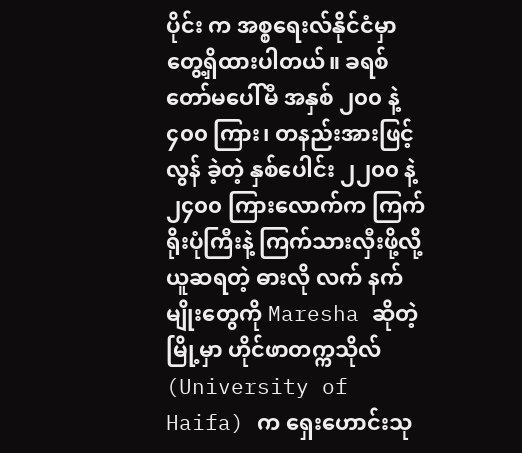ပိုင်း က အစ္စရေးလ်နိုင်ငံမှာ တွေ့ရှိထားပါတယ်။ ခရစ်တော်မပေါ်မီ အနှစ် ၂၀၀ နဲ့ ၄၀၀ ကြား၊ တနည်းအားဖြင့် လွန် ခဲ့တဲ့ နှစ်ပေါင်း ၂၂၀၀ နဲ့ ၂၄၀၀ ကြားလောက်က ကြက်ရိုးပုံကြီးနဲ့ ကြက်သားလှီးဖို့လို့ ယူဆရတဲ့ ဓားလို လက် နက်မျိုးတွေကို Maresha ဆိုတဲ့ မြို့မှာ ဟိုင်ဖာတက္ကသိုလ် (University of Haifa) က ရှေးဟောင်းသု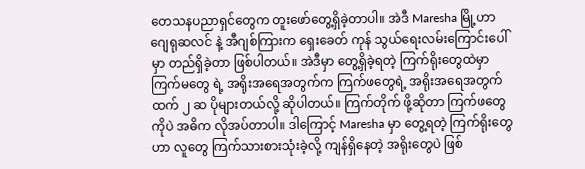တေသနပညာရှင်တွေက တူးဖော်တွေ့ရှိခဲ့တာပါ။ အဲဒီ Maresha မြို့ဟာ ဂျေရုဆလင် နဲ့ အီဂျစ်ကြားက ရှေးခေတ် ကုန် သွယ်ရေးလမ်းကြောင်းပေါ်မှာ တည်ရှိခဲ့တာ ဖြစ်ပါတယ်။ အဲဒီမှာ တွေ့ရှိခဲ့ရတဲ့ ကြက်ရိုးတွေထဲမှာ ကြက်မတွေ ရဲ့ အရိုးအရေအတွက်က ကြက်ဖတွေရဲ့ အရိုးအရေအတွက်ထက် ၂ ဆ ပိုများတယ်လို့ ဆိုပါတယ်။ ကြက်တိုက် ဖို့ဆိုတာ ကြက်ဖတွေကိုပဲ အဓိက လိုအပ်တာပါ။ ဒါကြောင့် Maresha မှာ တွေ့ရတဲ့ ကြက်ရိုးတွေဟာ လူတွေ ကြက်သားစားသုံးခဲ့လို့ ကျန်ရှိနေတဲ့ အရိုးတွေပဲ ဖြစ်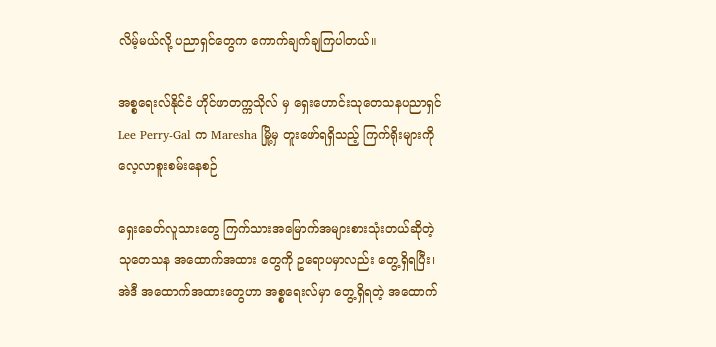လိမ့်မယ်လို့ ပညာရှင်တွေက ကောက်ချက်ချကြပါတယ်။

အစ္စရေးလ်နိုင်ငံ ဟိုင်ဖာတက္ကသိုလ် မှ ရှေးဟောင်းသုတေသနပညာရှင် Lee Perry-Gal က Maresha မြို့မှ တူးဖော်ရရှိသည့် ကြက်ရိုးများကို လေ့လာစူးစမ်းနေစဉ်

ရှေးခေတ်လူသားတွေ ကြက်သားအမြောက်အများစားသုံးတယ်ဆိုတဲ့ သုတေသန အထောက်အထား တွေကို ဥရောပမှာလည်း တွေ့ရှိရပြီး၊ အဲဒီ အထောက်အထားတွေဟာ အစ္စရေးလ်မှာ တွေ့ရှိရတဲ့ အထောက်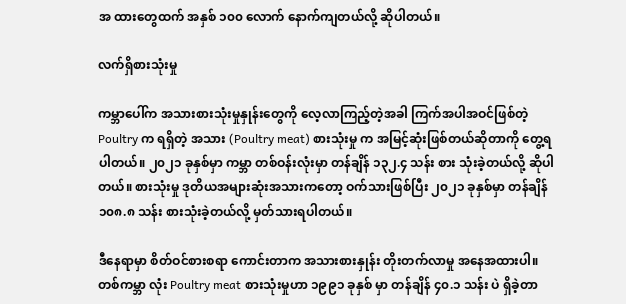အ ထားတွေထက် အနှစ် ၁၀၀ လောက် နောက်ကျတယ်လို့ ဆိုပါတယ်။

လက်ရှိစားသုံးမှု

ကမ္ဘာပေါ်က အသားစားသုံးမှုနှုန်းတွေကို လေ့လာကြည့်တဲ့အခါ ကြက်အပါအဝင်ဖြစ်တဲ့ Poultry က ရရှိတဲ့ အသား (Poultry meat) စားသုံးမှု က အမြင့်ဆုံးဖြစ်တယ်ဆိုတာကို‌ တွေ့ရပါတယ်။ ၂၀၂၁ ခုနှစ်မှာ ကမ္ဘာ တစ်ဝန်းလုံးမှာ တန်ချိန် ၁၃၂.၄ သန်း စား သုံးခဲ့တယ်လို့ ဆိုပါတယ်။ စားသုံးမှု ဒုတိယအများဆုံးအသားကတော့ ဝက်သားဖြစ်ပြီး ၂၀၂၁ ခုနှစ်မှာ တန်ချိန် ၁၀၈.၈ သန်း စားသုံးခဲ့တယ်လို့ မှတ်သားရပါတယ်။

ဒီနေရာမှာ စိတ်ဝင်စားစရာ ကောင်းတာက အသားစားနှုန်း တိုးတက်လာမှု အနေအထားပါ။ တစ်ကမ္ဘာ လုံး Poultry meat စားသုံးမှုဟာ ၁၉၉၁ ခုနှစ် မှာ တန်ချိန် ၄၀.၁ သန်း ပဲ ရှိခဲ့တာ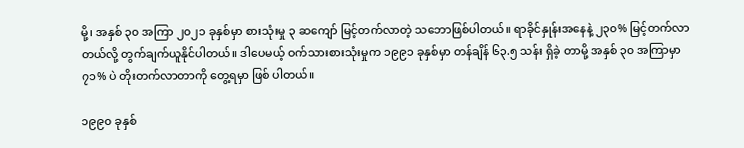မို့၊ အနှစ် ၃၀ အကြာ ၂၀၂၁ ခုနှစ်မှာ စားသုံးမှု ၃ ဆကျော် မြင့်တက်လာတဲ့ သဘောဖြစ်ပါတယ်။ ရာခိုင်နှုန်းအနေနဲ့ ၂၃၀% မြင့်တက်လာတယ်လို့ တွက်ချက်ယူနိုင်ပါတယ်။ ဒါပေမယ့် ဝက်သားစားသုံးမှုက ၁၉၉၁ ခုနှစ်မှာ တန်ချိန် ၆၃.၅ သန်း ရှိခဲ့ တာမို့ အနှစ် ၃၀ အကြာမှာ ၇၁% ပဲ တိုးတက်လာတာကို တွေ့ရမှာ ဖြစ် ပါတယ်။

၁၉၉၀ ခုနှစ်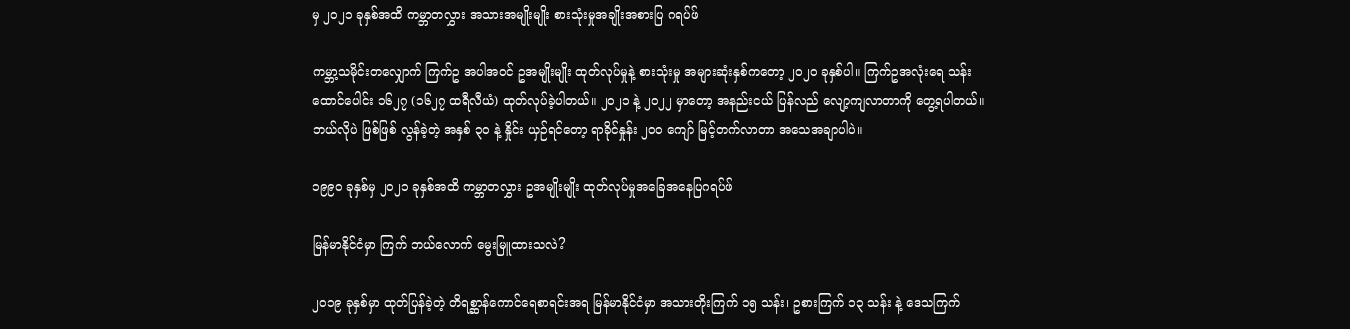မှ ၂၀၂၁ ခုနှစ်အထိ ကမ္ဘာတလွှား အသားအမျိုးမျိုး စားသုံးမှုအချိုးအစားပြ ဂရပ်ဖ်

ကမ္ဘာ့သမိုင်းတလျှောက် ကြက်ဥ အပါအဝင် ဥအမျိုးမျိုး ထုတ်လုပ်မှုနဲ့ စားသုံးမှု အများဆုံးနှစ်ကတော့ ၂၀၂၀ ခုနှစ်ပါ။ ကြက်ဥအလုံးရေ သန်းထောင်ပေါင်း ၁၆၂၇ (၁၆၂၇ ထရီလီယံ) ထုတ်လုပ်ခဲ့ပါတယ်။ ၂၀၂၁ နဲ့ ၂၀၂၂ မှာတော့ အနည်းငယ် ပြန်လည် လျော့ကျလာတာကို တွေ့ရပါတယ်။ ဘယ်လိုပဲ ဖြစ်ဖြစ် လွန်ခဲ့တဲ့ အနှစ် ၃၀ နဲ့ နှိုင်း ယှဉ်ရင်တော့ ရာခိုင်နှုန်း ၂၀၀ ကျော် မြင့်တက်လာတာ အသေအချာပါပဲ။

၁၉၉၀ ခုနှစ်မှ ၂၀၂၁ ခုနှစ်အထိ ကမ္ဘာတလွှား ဥအမျိုးမျိုး ထုတ်လုပ်မှုအခြေအနေပြဂရပ်ဖ်

မြန်မာနိုင်ငံမှာ ကြက် ဘယ်လောက် မွေးမြူထားသလဲ?

၂၀၁၉ ခုနှစ်မှာ ထုတ်ပြန်ခဲ့တဲ့ တိရစ္ဆာန်ကောင်ရေစာရင်းအရ မြန်မာနိုင်ငံမှာ အသားတိုးကြက် ၁၅ သန်း၊ ဥစားကြက် ၁၃ သန်း နဲ့ ဒေသကြက်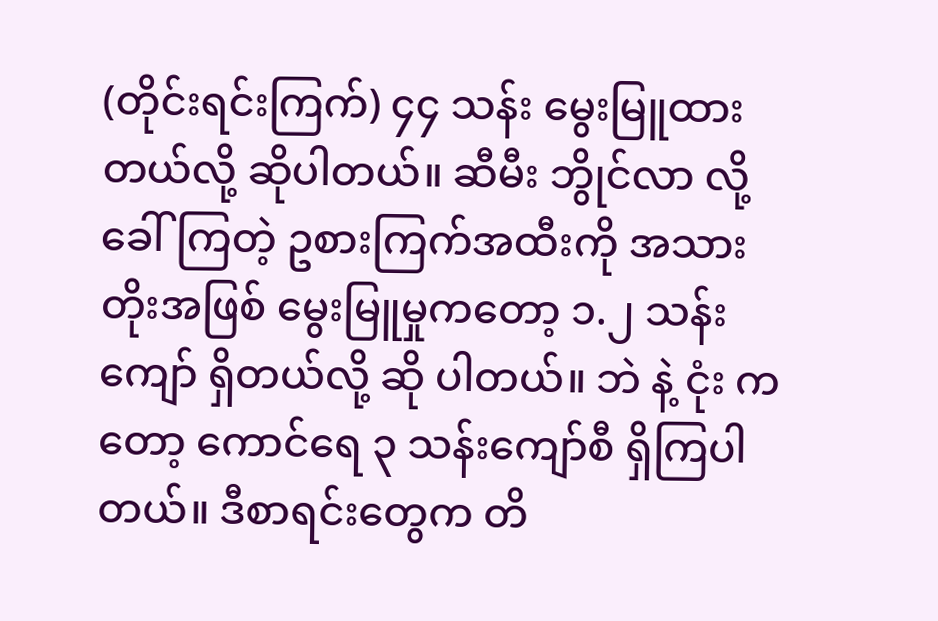(တိုင်းရင်းကြက်) ၄၄ သန်း မွေးမြူထားတယ်လို့ ဆိုပါတယ်။ ဆီမီး ဘွိုင်လာ လို့ ခေါ်ကြတဲ့ ဥစားကြက်အထီးကို အသားတိုးအဖြစ် မွေးမြူမှုကတော့ ၁.၂ သန်းကျော် ရှိတယ်လို့ ဆို ပါတယ်။ ဘဲ နဲ့ ငုံး ကတော့ ကောင်ရေ ၃ သန်းကျော်စီ ရှိကြပါတယ်။ ဒီစာရင်းတွေက တိ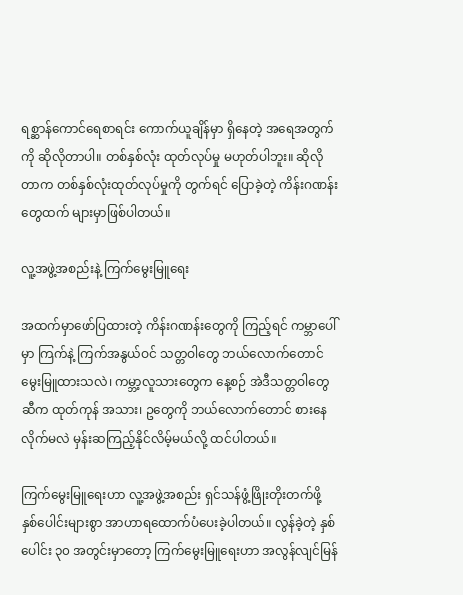ရစ္ဆာန်ကောင်ရေစာရင်း ကောက်ယူချိန်မှာ ရှိနေတဲ့ အရေအတွက်ကို ဆိုလိုတာပါ။ တစ်နှစ်လုံး ထုတ်လုပ်မှု မဟုတ်ပါဘူး။ ဆိုလိုတာက တစ်နှစ်လုံးထုတ်လုပ်မှုကို တွက်ရင် ပြောခဲ့တဲ့ ကိန်းဂဏန်းတွေထက် များမှာဖြစ်ပါတယ်။

လူ့အဖွဲ့အစည်းနဲ့ ကြက်မွေးမြူရေး

အထက်မှာဖော်ပြထားတဲ့ ကိန်းဂဏန်းတွေကို ကြည့်ရင် ကမ္ဘာပေါ်မှာ ကြက်နဲ့ ကြက်အနွယ်ဝင် သတ္တဝါတွေ ဘယ်လောက်တောင် မွေးမြူထားသလဲ၊ ကမ္ဘာ့လူသားတွေက နေ့စဉ် အဲဒီသတ္တဝါတွေဆီက ထုတ်ကုန် အသား၊ ဥတွေကို ဘယ်လောက်တောင် စားနေလိုက်မလဲ မှန်းဆကြည့်နိုင်လိမ့်မယ်လို့ ထင်ပါတယ်။

ကြက်မွေးမြူရေးဟာ လူ့အဖွဲ့အစည်း ရှင်သန်ဖွံ့ဖြိုးတိုးတက်ဖို့ နှစ်ပေါင်းများစွာ အာဟာရထောက်ပံပေးခဲ့ပါတယ်။ လွန်ခဲ့တဲ့ နှစ်ပေါင်း ၃၀ အတွင်းမှာတော့ ကြက်မွေးမြူရေးဟာ အလွန်လျင်မြန်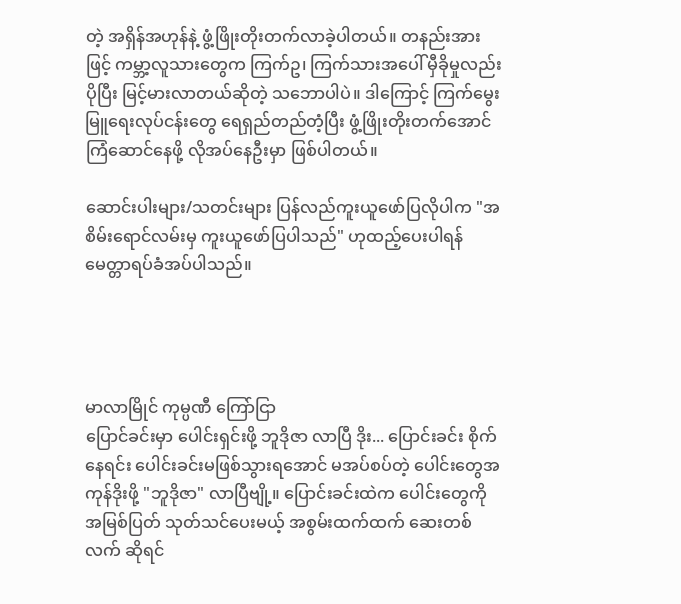တဲ့ အရှိန်အဟုန်နဲ့ ဖွံ့ဖြိုးတိုးတက်လာခဲ့ပါတယ်။ တနည်းအားဖြင့် ကမ္ဘာ့လူသားတွေက ကြက်ဥ၊ ကြက်သားအပေါ် မှီခိုမှုလည်း ပိုပြီး မြင့်မားလာတယ်ဆိုတဲ့ သဘောပါပဲ။ ဒါကြောင့် ကြက်မွေးမြူရေးလုပ်ငန်းတွေ ရေရှည်တည်တံ့ပြီး ဖွံ့ဖြိုးတိုးတက်အောင် ကြံဆောင်နေဖို့ လိုအပ်နေဦးမှာ ဖြစ်ပါတယ်။

ဆောင်းပါးများ/သတင်းများ ပြန်လည်ကူးယူဖော်ပြလိုပါက "အစိမ်းရောင်လမ်းမှ ကူးယူဖော်ပြပါသည်" ဟုထည့်ပေးပါရန် မေတ္တာရပ်ခံအပ်ပါသည်။




မာလာမြိုင် ကုမ္ပဏီ ကြော်ငြာ
ပြောင်ခင်းမှာ ပေါင်းရှင်းဖို့ ဘူဒိုဇာ လာပြီ ဒိုး... ပြောင်းခင်း စိုက်နေရင်း ပေါင်းခင်းမဖြစ်သွားရအောင် မအပ်စပ်တဲ့ ပေါင်းတွေအကုန်ဒိုးဖို့ "ဘူဒိုဇာ" လာပြီဗျို့။ ပြောင်းခင်းထဲက ပေါင်းတွေကို အမြစ်ပြတ် သုတ်သင်ပေးမယ့် အစွမ်းထက်ထက် ဆေးတစ်လက် ဆိုရင်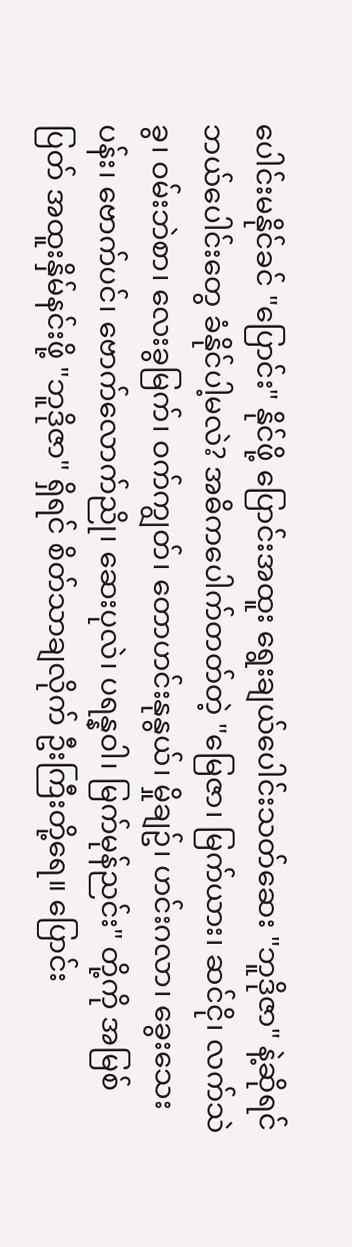ပေါင်းမနိုင်ခင် "ပြောင်း" နိုင်ဖို့ ပြောင်းအထူး ရွေးချယ်ပေါင်းသတ်ဆေး "ဘူဒိုဇာ" နဲ့ဆိုရင် ဘယ်ပေါင်းတွေ ခံနိုင်ပါ့မလဲ? အဓိကပေါက်တတ်တဲ့ "မြေဇာ၊ မြက်ယား၊ ဆင်ငို၊ လက်သဲခွ၊ ဝမ်းဘဲစာ၊ လေးခွမြက်၊ ဝက်ကျွတ်၊ တောဟင်းနုနွယ်၊ မှိုချဥ်၊ ဟင်းဂလာ၊ ခွေးသေးပန်း၊ ဗောက်ပင်၊ ဗောက်လောက်ညို၊ ဆေးပုလဲ၊ ပရန္နဝါ၊ မြက်မုန်ညင်း" တို့ကို အမြစ်ပြတ် အထူးနှိမ်နင်းဖို့ "ဘူဒိုဇာ" ရှိရင် စိတ်သာချလိုက် ဦးကြီးတို့ရေ။ ပြောင်း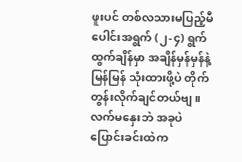ဖူးပင် တစ်လသားမပြည့်မီ ပေါင်းအရွက် (၂-၄) ရွက် ထွက်ချိန်မှာ အချိန်မှန်မှန်နဲ့ မြန်မြန် သုံးထားဖို့ပဲ တိုက်တွန်းလိုက်ချင်တယ်ဗျ။ လက်မနှေးဘဲ အခုပဲ ပြောင်းခင်းထဲက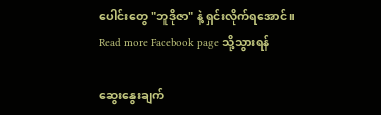ပေါင်းတွေ "ဘူဒိုဇာ" နဲ့ ရှင်းလိုက်ရအောင်။
Read more Facebook page သို့သွားရန်

ဆွေးနွေးချက်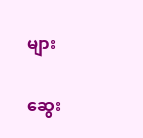များ

ဆွေး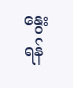နွေးရန်